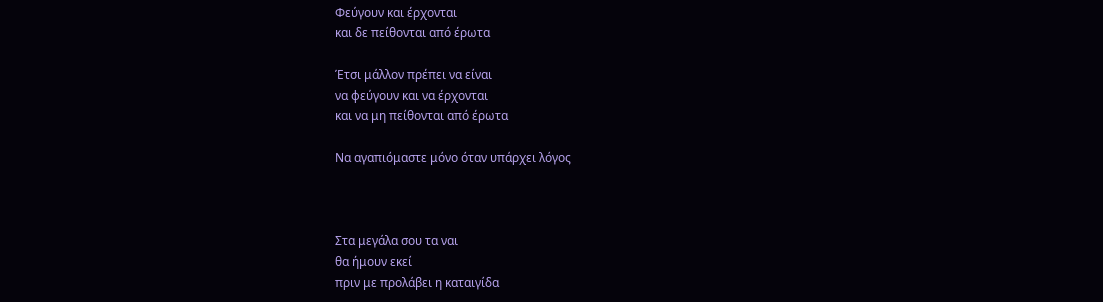Φεύγουν και έρχονται
και δε πείθονται από έρωτα

Έτσι μάλλον πρέπει να είναι
να φεύγουν και να έρχονται
και να μη πείθονται από έρωτα

Να αγαπιόμαστε μόνο όταν υπάρχει λόγος



Στα μεγάλα σου τα ναι
θα ήμουν εκεί
πριν με προλάβει η καταιγίδα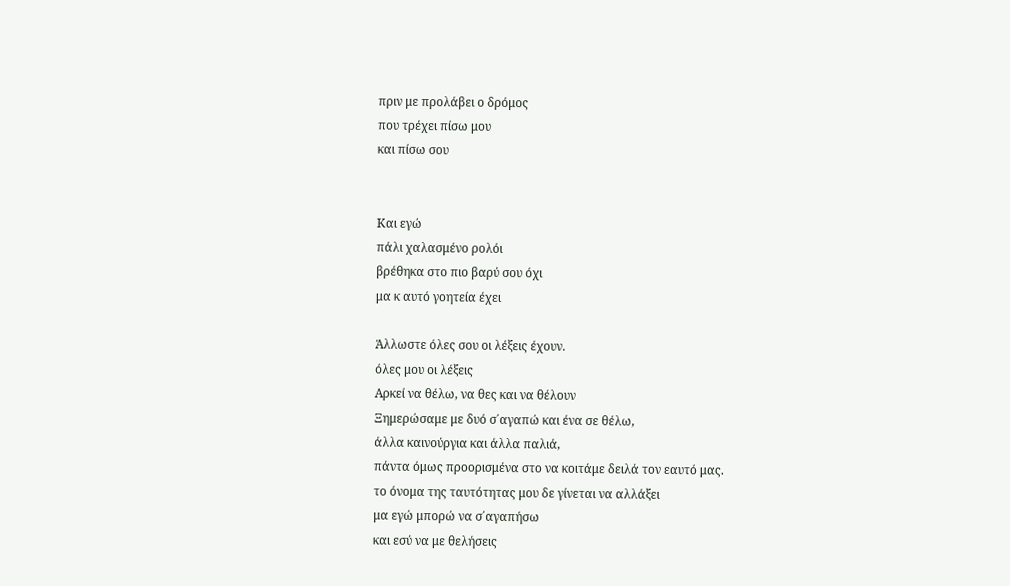πριν με προλάβει ο δρόμος
που τρέχει πίσω μου
και πίσω σου


Και εγώ
πάλι χαλασμένο ρολόι
βρέθηκα στο πιο βαρύ σου όχι
μα κ αυτό γοητεία έχει

Άλλωστε όλες σου οι λέξεις έχουν.
όλες μου οι λέξεις
Αρκεί να θέλω, να θες και να θέλουν
Ξημερώσαμε με δυό σ΄αγαπώ και ένα σε θέλω,
άλλα καινούργια και άλλα παλιά,
πάντα όμως προορισμένα στο να κοιτάμε δειλά τον εαυτό μας.
το όνομα της ταυτότητας μου δε γίνεται να αλλάξει
μα εγώ μπορώ να σ΄αγαπήσω
και εσύ να με θελήσεις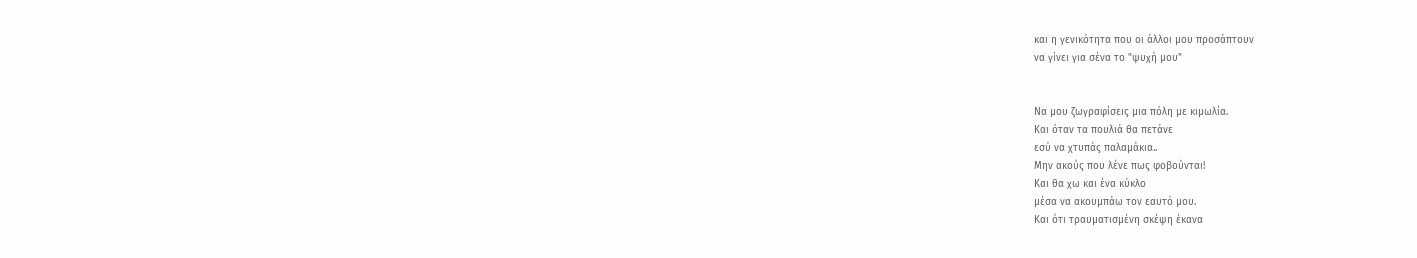και η γενικότητα που οι άλλοι μου προσάπτουν
να γίνει για σένα το "ψυχή μου"


Να μου ζωγραφίσεις μια πόλη με κιμωλία.
Και όταν τα πουλιά θα πετάνε
εσύ να χτυπάς παλαμάκια..
Μην ακούς που λένε πως φοβούνται!
Και θα χω και ένα κύκλο
μέσα να ακουμπάω τον εαυτό μου.
Και ότι τραυματισμένη σκέψη έκανα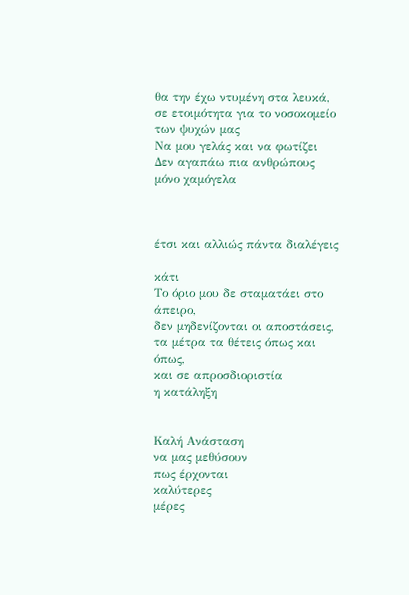θα την έχω ντυμένη στα λευκά,
σε ετοιμότητα για το νοσοκομείο των ψυχών μας
Να μου γελάς και να φωτίζει
Δεν αγαπάω πια ανθρώπους
μόνο χαμόγελα



έτσι και αλλιώς πάντα διαλέγεις

κάτι
Το όριο μου δε σταματάει στο άπειρο,
δεν μηδενίζονται οι αποστάσεις,
τα μέτρα τα θέτεις όπως και όπως,
και σε απροσδιοριστία
η κατάληξη


Καλή Ανάσταση
να μας μεθύσουν
πως έρχονται
καλύτερες
μέρες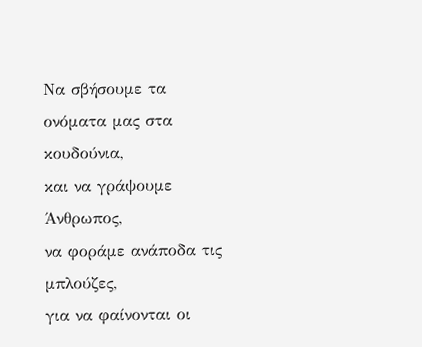Να σβήσουμε τα ονόματα μας στα κουδούνια,
και να γράψουμε Άνθρωπος,
να φοράμε ανάποδα τις μπλούζες,
για να φαίνονται οι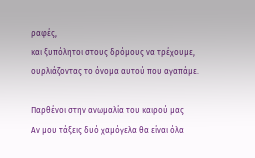ραφές,
και ξυπόλητοι στους δρόμους να τρέχουμε,
ουρλιάζοντας το όνομα αυτού που αγαπάμε.

Παρθένοι στην ανωμαλία του καιρού μας
Αν μου τάξεις δυό χαμόγελα θα είναι όλα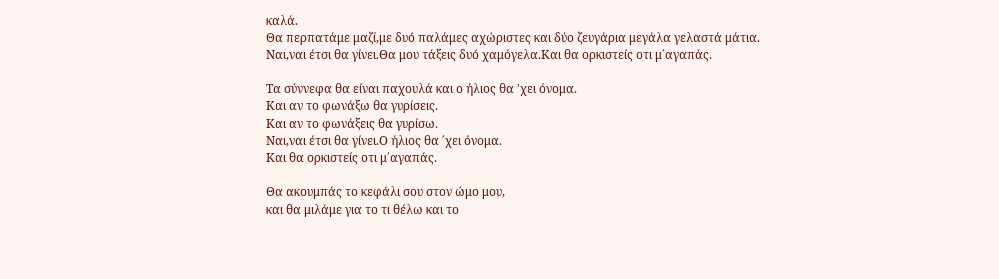καλά.
Θα περπατάμε μαζί,με δυό παλάμες αχώριστες και δύο ζευγάρια μεγάλα γελαστά μάτια.
Ναι,ναι έτσι θα γίνει.Θα μου τάξεις δυό χαμόγελα.Και θα ορκιστείς οτι μ΄αγαπάς.

Τα σύννεφα θα είναι παχουλά και ο ήλιος θα 'χει όνομα.
Και αν το φωνάξω θα γυρίσεις.
Και αν το φωνάξεις θα γυρίσω.
Ναι,ναι έτσι θα γίνει.Ο ήλιος θα ΄χει όνομα.
Και θα ορκιστείς οτι μ΄αγαπάς.

Θα ακουμπάς το κεφάλι σου στον ώμο μου,
και θα μιλάμε για το τι θέλω και το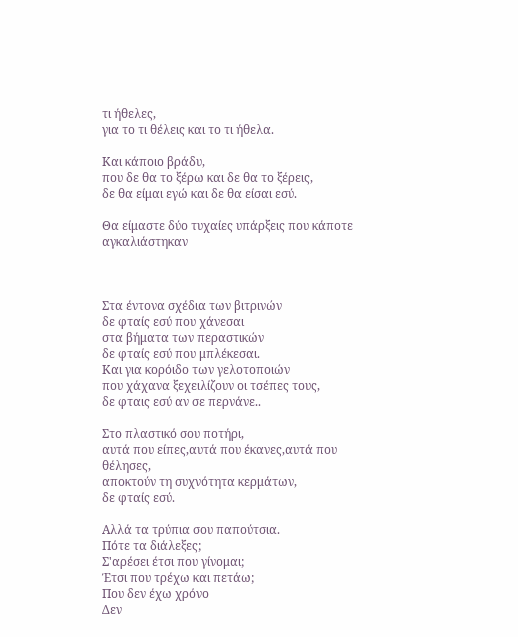τι ήθελες,
για το τι θέλεις και το τι ήθελα.

Και κάποιο βράδυ,
που δε θα το ξέρω και δε θα το ξέρεις,
δε θα είμαι εγώ και δε θα είσαι εσύ.

Θα είμαστε δύο τυχαίες υπάρξεις που κάποτε αγκαλιάστηκαν



Στα έντονα σχέδια των βιτρινών
δε φταίς εσύ που χάνεσαι
στα βήματα των περαστικών
δε φταίς εσύ που μπλέκεσαι.
Και για κορόιδο των γελοτοποιών
που χάχανα ξεχειλίζουν οι τσέπες τους,
δε φταις εσύ αν σε περνάνε..

Στο πλαστικό σου ποτήρι,
αυτά που είπες,αυτά που έκανες,αυτά που θέλησες,
αποκτούν τη συχνότητα κερμάτων,
δε φταίς εσύ.

Αλλά τα τρύπια σου παπούτσια.
Πότε τα διάλεξες;
Σ'αρέσει έτσι που γίνομαι;
Έτσι που τρέχω και πετάω;
Που δεν έχω χρόνο
Δεν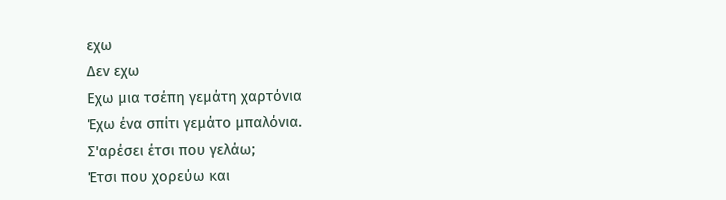εχω
Δεν εχω
Εχω μια τσέπη γεμάτη χαρτόνια
Έχω ένα σπίτι γεμάτο μπαλόνια.
Σ'αρέσει έτσι που γελάω;
Έτσι που χορεύω και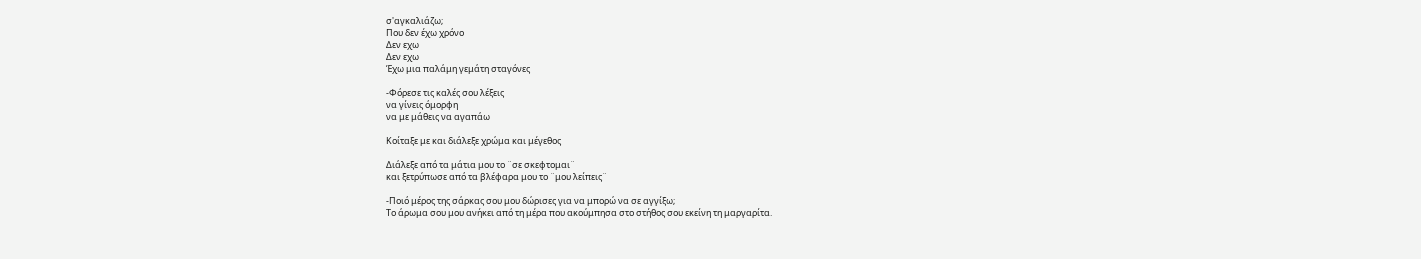σ'αγκαλιάζω;
Που δεν έχω χρόνο
Δεν εχω
Δεν εχω
Έχω μια παλάμη γεμάτη σταγόνες

-Φόρεσε τις καλές σου λέξεις
να γίνεις όμορφη
να με μάθεις να αγαπάω

Κοίταξε με και διάλεξε χρώμα και μέγεθος

Διάλεξε από τα μάτια μου το ¨σε σκεφτομαι¨
και ξετρύπωσε από τα βλέφαρα μου το ¨μου λείπεις¨

-Ποιό μέρος της σάρκας σου μου δώρισες για να μπορώ να σε αγγίξω;
Το άρωμα σου μου ανήκει από τη μέρα που ακούμπησα στο στήθος σου εκείνη τη μαργαρίτα.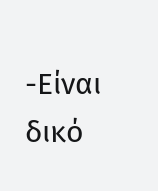-Είναι δικό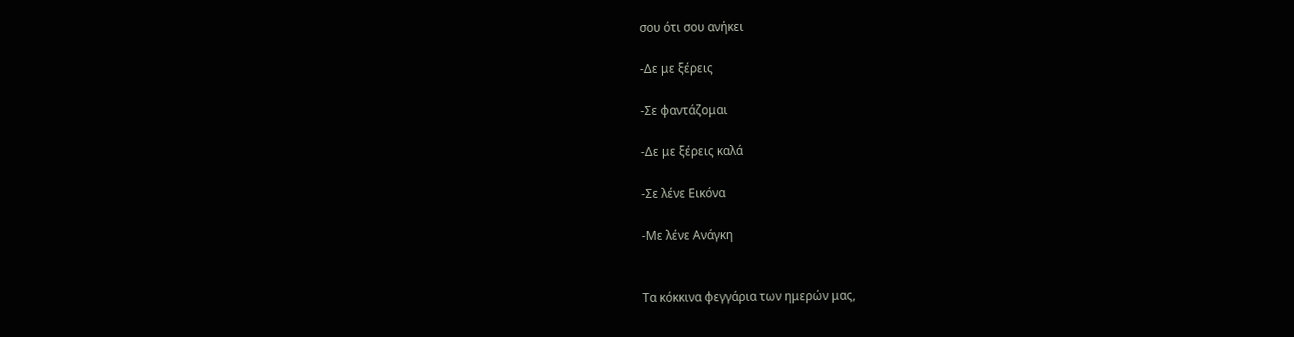σου ότι σου ανήκει

-Δε με ξέρεις

-Σε φαντάζομαι

-Δε με ξέρεις καλά

-Σε λένε Εικόνα

-Με λένε Ανάγκη


Τα κόκκινα φεγγάρια των ημερών μας,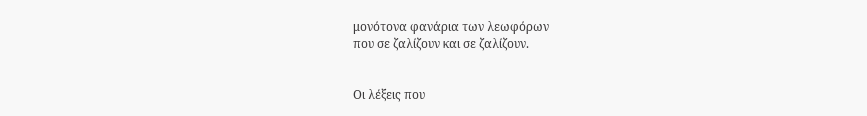μονότονα φανάρια των λεωφόρων
που σε ζαλίζουν και σε ζαλίζουν.


Οι λέξεις που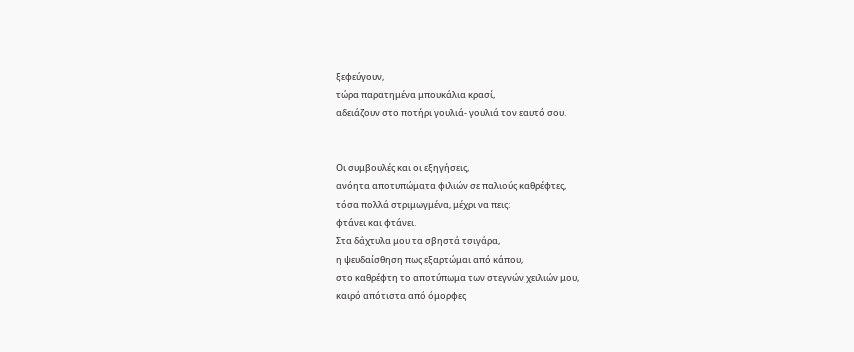ξεφεύγουν,
τώρα παρατημένα μπουκάλια κρασί,
αδειάζουν στο ποτήρι γουλιά- γουλιά τον εαυτό σου.


Οι συμβουλές και οι εξηγήσεις,
ανόητα αποτυπώματα φιλιών σε παλιούς καθρέφτες,
τόσα πολλά στριμωγμένα, μέχρι να πεις:
φτάνει και φτάνει.
Στα δάχτυλα μου τα σβηστά τσιγάρα,
η ψευδαίσθηση πως εξαρτώμαι από κάπου,
στο καθρέφτη το αποτύπωμα των στεγνών χειλιών μου,
καιρό απότιστα από όμορφες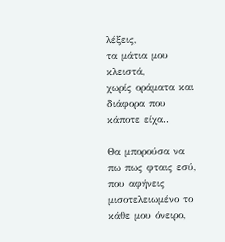λέξεις,
τα μάτια μου κλειστά,
χωρίς οράματα και διάφορα που κάποτε είχα..

Θα μπορούσα να πω πως φταις εσύ,
που αφήνεις μισοτελειωμένο το κάθε μου όνειρο,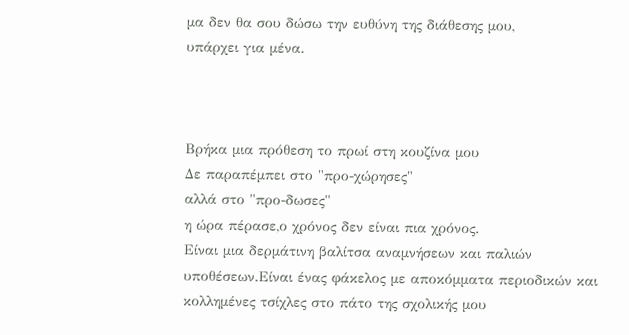μα δεν θα σου δώσω την ευθύνη της διάθεσης μου,
υπάρχει για μένα.



Βρήκα μια πρόθεση το πρωί στη κουζίνα μου
Δε παραπέμπει στο "προ-χώρησες"
αλλά στο "προ-δωσες"
η ώρα πέρασε,ο χρόνος δεν είναι πια χρόνος.
Είναι μια δερμάτινη βαλίτσα αναμνήσεων και παλιών υποθέσεων.Είναι ένας φάκελος με αποκόμματα περιοδικών και κολλημένες τσίχλες στο πάτο της σχολικής μου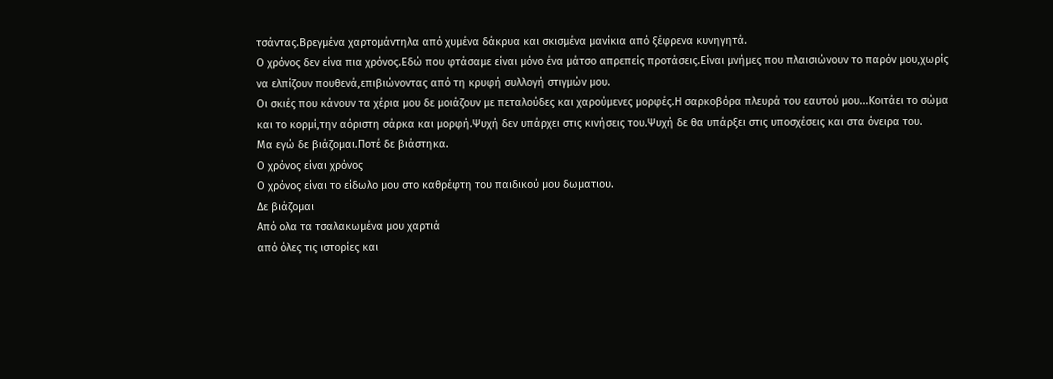τσάντας.Βρεγμένα χαρτομάντηλα από χυμένα δάκρυα και σκισμένα μανίκια από ξέφρενα κυνηγητά.
Ο χρόνος δεν είνα πια χρόνος.Εδώ που φτάσαμε είναι μόνο ένα μάτσο απρεπείς προτάσεις.Είναι μνήμες που πλαισιώνουν το παρόν μου,χωρίς να ελπίζουν πουθενά,επιβιώνοντας από τη κρυφή συλλογή στιγμών μου.
Οι σκιές που κάνουν τα χέρια μου δε μοιάζουν με πεταλούδες και χαρούμενες μορφές.Η σαρκοβόρα πλευρά του εαυτού μου...Κοιτάει το σώμα και το κορμί,την αόριστη σάρκα και μορφή.Ψυχή δεν υπάρχει στις κινήσεις του.Ψυχή δε θα υπάρξει στις υποσχέσεις και στα όνειρα του.
Μα εγώ δε βιάζομαι.Ποτέ δε βιάστηκα.
Ο χρόνος είναι χρόνος
Ο χρόνος είναι το είδωλο μου στο καθρέφτη του παιδικού μου δωματιου.
Δε βιάζομαι
Από ολα τα τσαλακωμένα μου χαρτιά
από όλες τις ιστορίες και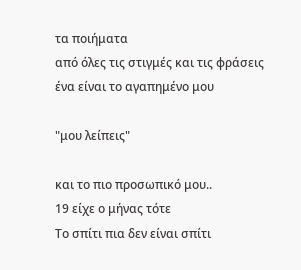τα ποιήματα
από όλες τις στιγμές και τις φράσεις
ένα είναι το αγαπημένο μου

"μου λείπεις"

και το πιο προσωπικό μου..
19 είχε ο μήνας τότε
Το σπίτι πια δεν είναι σπίτι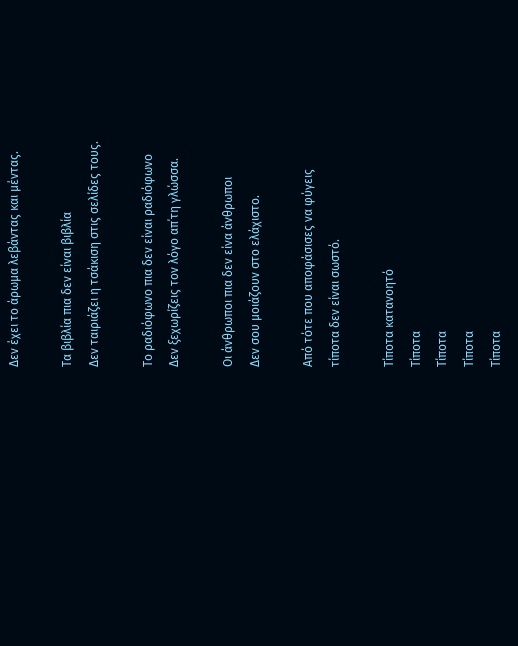Δεν έχει το άρωμα λεβάντας και μέντας.

Τα βιβλία πια δεν είναι βιβλία
Δεν ταιριάζει η τσάκιση στις σελίδες τους.

Το ραδιόφωνο πια δεν είναι ραδιόφωνο
Δεν ξεχωρίζεις τον λόγο απ΄τη γλώσσα.

Οι άνθρωποι πια δεν είνα άνθρωποι
Δεν σου μοιάζουν στο ελάχιστο.

Από τότε που αποφάσισες να φύγεις
τίποτα δεν είναι σωστό.

Τίποτα κατανοητό
Τίποτα
Τίποτα
Τίποτα
Τίποτα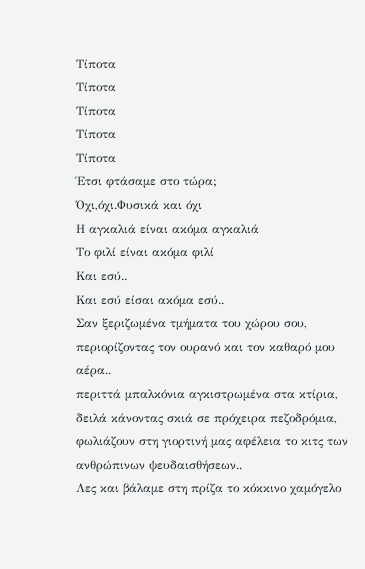Τίποτα
Τίποτα
Τίποτα
Τίποτα
Τίποτα
Έτσι φτάσαμε στο τώρα;
Όχι,όχι.Φυσικά και όχι
Η αγκαλιά είναι ακόμα αγκαλιά
Το φιλί είναι ακόμα φιλί
Και εσύ..
Και εσύ είσαι ακόμα εσύ..
Σαν ξεριζωμένα τμήματα του χώρου σου,
περιορίζοντας τον ουρανό και τον καθαρό μου αέρα..
περιττά μπαλκόνια αγκιστρωμένα στα κτίρια,
δειλά κάνοντας σκιά σε πρόχειρα πεζοδρόμια, φωλιάζουν στη γιορτινή μας αφέλεια το κιτς των ανθρώπινων ψευδαισθήσεων..
Λες και βάλαμε στη πρίζα το κόκκινο χαμόγελο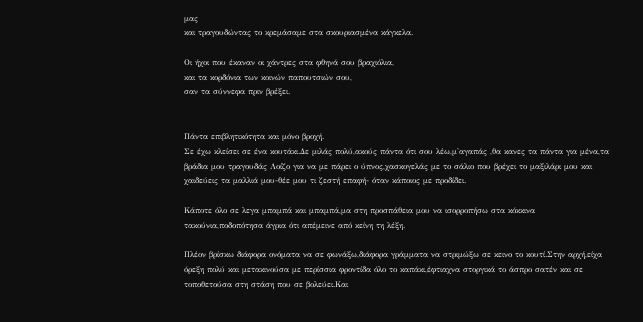μας
και τραγουδώντας το κρεμάσαμε στα σκουριασμένα κάγκελα.

Οι ήχοι που έκαναν οι χάντρες στα φθηνά σου βραχιόλια,
και τα κορδόνια των κοινών παπουτσιών σου,
σαν τα σύννεφα πριν βρέξει.


Πάντα επιβλητικότητα και μόνο βροχή.
Σε έχω κλείσει σε ένα κουτάκι.Δε μιλάς πολύ,ακούς πάντα ότι σου λέω,μ'αγαπάς ,θα κανες τα πάντα για μένα,τα βράδια μου τραγουδάς Λοίζο για να με πάρει ο ύπνος,χασκογελάς με το σάλιο που βρέχει το μαξιλάρι μου και χαιδεύεις τα μαλλιά μου-θέε μου τι ζεστή επαφή- όταν κάποιος με προδίδει.

Κάποτε όλο σε λεγα μπαμπά και μπαμπά,μα στη προσπάθεια μου να ισορροπήσω στα κόκκινα τακούνια,ποδοπότησα άγρια ότι απέμεινε από κείνη τη λέξη.

Πλέον βρίσκω διάφορα ονόματα να σε φωνάξω,διάφορα γράμματα να στριμώξω σε κεινο το κουτί.Στην αρχή,είχα όρεξη πολύ και μετακινούσα με περίσσια φροντίδα όλο το καπάκι,έφτιαχνα στοργικά το άσπρο σατέν και σε τοποθετούσα στη στάση που σε βολεύει.Και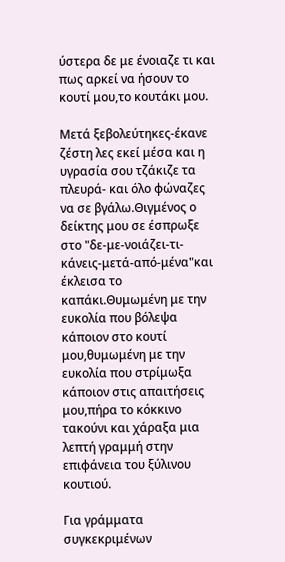ύστερα δε με ένοιαζε τι και πως αρκεί να ήσουν το κουτί μου,το κουτάκι μου.

Μετά ξεβολεύτηκες-έκανε ζέστη λες εκεί μέσα και η υγρασία σου τζάκιζε τα πλευρά- και όλο φώναζες να σε βγάλω.Θιγμένος ο δείκτης μου σε έσπρωξε στο "δε-με-νοιάζει-τι-κάνεις-μετά-από-μένα"και έκλεισα το καπάκι.Θυμωμένη με την ευκολία που βόλεψα κάποιον στο κουτί μου,θυμωμένη με την ευκολία που στρίμωξα κάποιον στις απαιτήσεις μου,πήρα το κόκκινο τακούνι και χάραξα μια λεπτή γραμμή στην επιφάνεια του ξύλινου κουτιού.

Για γράμματα συγκεκριμένων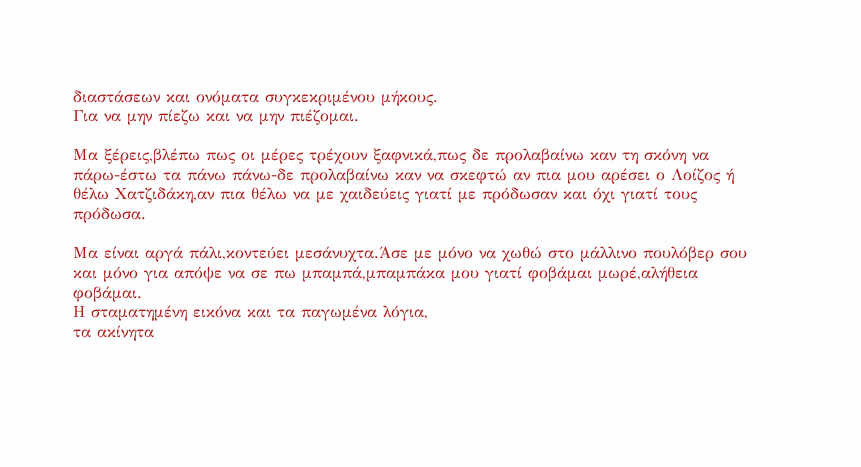διαστάσεων και ονόματα συγκεκριμένου μήκους.
Για να μην πίεζω και να μην πιέζομαι.

Μα ξέρεις,βλέπω πως οι μέρες τρέχουν ξαφνικά,πως δε προλαβαίνω καν τη σκόνη να πάρω-έστω τα πάνω πάνω-δε προλαβαίνω καν να σκεφτώ αν πια μου αρέσει ο Λοίζος ή θέλω Χατζιδάκη,αν πια θέλω να με χαιδεύεις γιατί με πρόδωσαν και όχι γιατί τους πρόδωσα.

Μα είναι αργά πάλι,κοντεύει μεσάνυχτα.Άσε με μόνο να χωθώ στο μάλλινο πουλόβερ σου και μόνο για απόψε να σε πω μπαμπά,μπαμπάκα μου γιατί φοβάμαι μωρέ,αλήθεια φοβάμαι.
Η σταματημένη εικόνα και τα παγωμένα λόγια,
τα ακίνητα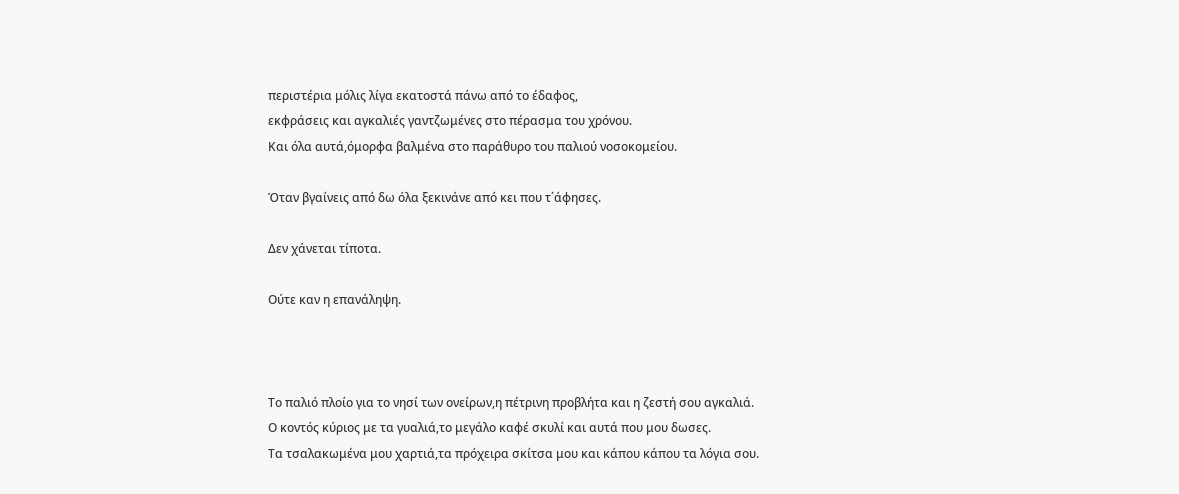περιστέρια μόλις λίγα εκατοστά πάνω από το έδαφος,
εκφράσεις και αγκαλιές γαντζωμένες στο πέρασμα του χρόνου.
Και όλα αυτά,όμορφα βαλμένα στο παράθυρο του παλιού νοσοκομείου.

Όταν βγαίνεις από δω όλα ξεκινάνε από κει που τ΄άφησες.

Δεν χάνεται τίποτα.

Ούτε καν η επανάληψη.



Το παλιό πλοίο για το νησί των ονείρων,η πέτρινη προβλήτα και η ζεστή σου αγκαλιά.
Ο κοντός κύριος με τα γυαλιά,το μεγάλο καφέ σκυλί και αυτά που μου δωσες.
Τα τσαλακωμένα μου χαρτιά,τα πρόχειρα σκίτσα μου και κάπου κάπου τα λόγια σου.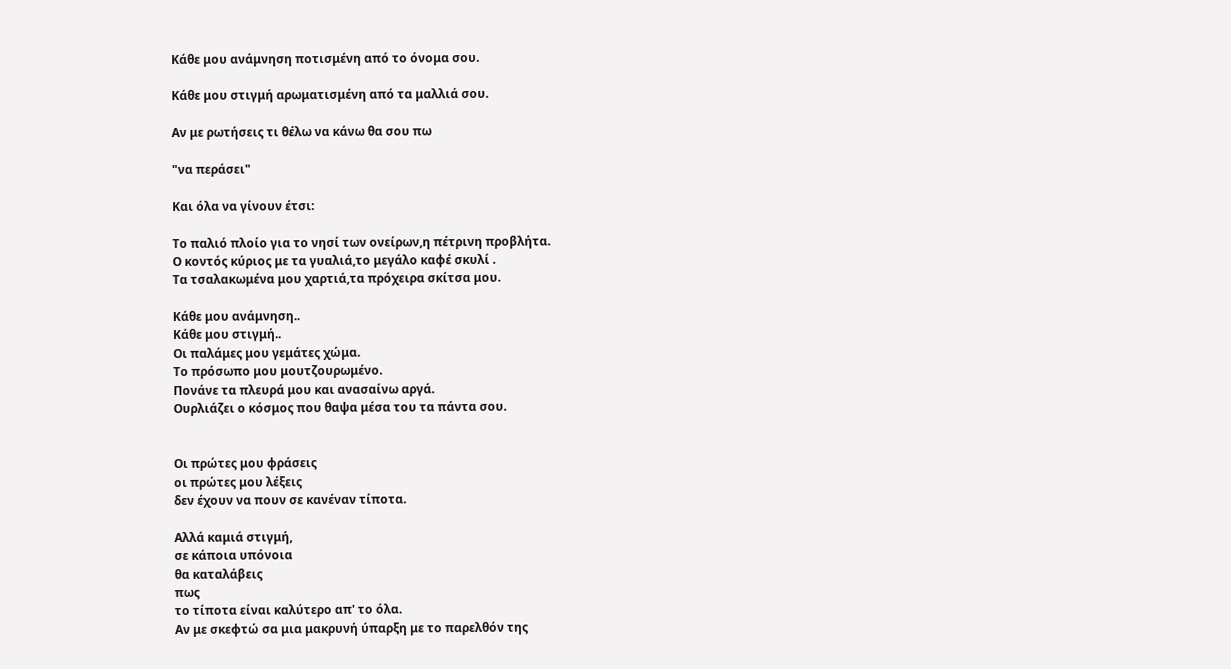Κάθε μου ανάμνηση ποτισμένη από το όνομα σου.

Κάθε μου στιγμή αρωματισμένη από τα μαλλιά σου.

Αν με ρωτήσεις τι θέλω να κάνω θα σου πω

"να περάσει"

Και όλα να γίνουν έτσι:

Το παλιό πλοίο για το νησί των ονείρων,η πέτρινη προβλήτα.
Ο κοντός κύριος με τα γυαλιά,το μεγάλο καφέ σκυλί .
Τα τσαλακωμένα μου χαρτιά,τα πρόχειρα σκίτσα μου.

Κάθε μου ανάμνηση..
Κάθε μου στιγμή..
Οι παλάμες μου γεμάτες χώμα.
Το πρόσωπο μου μουτζουρωμένο.
Πονάνε τα πλευρά μου και ανασαίνω αργά.
Ουρλιάζει ο κόσμος που θαψα μέσα του τα πάντα σου.


Οι πρώτες μου φράσεις
οι πρώτες μου λέξεις
δεν έχουν να πουν σε κανέναν τίποτα.

Αλλά καμιά στιγμή,
σε κάποια υπόνοια
θα καταλάβεις
πως
το τίποτα είναι καλύτερο απ' το όλα.
Αν με σκεφτώ σα μια μακρυνή ύπαρξη με το παρελθόν της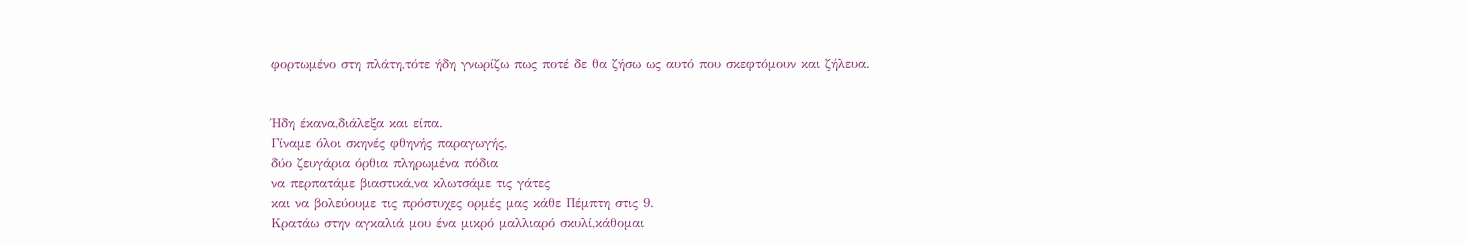φορτωμένο στη πλάτη,τότε ήδη γνωρίζω πως ποτέ δε θα ζήσω ως αυτό που σκεφτόμουν και ζήλευα.


Ήδη έκανα,διάλεξα και είπα.
Γίναμε όλοι σκηνές φθηνής παραγωγής,
δύο ζευγάρια όρθια πληρωμένα πόδια
να περπατάμε βιαστικά,να κλωτσάμε τις γάτες
και να βολεύουμε τις πρόστυχες ορμές μας κάθε Πέμπτη στις 9.
Κρατάω στην αγκαλιά μου ένα μικρό μαλλιαρό σκυλί,κάθομαι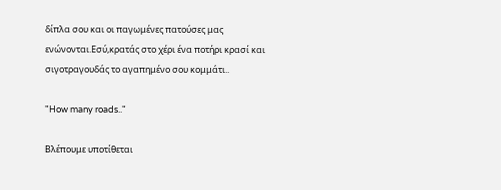δίπλα σου και οι παγωμένες πατούσες μας ενώνονται.Εσύ,κρατάς στο χέρι ένα ποτήρι κρασί και σιγοτραγουδάς το αγαπημένο σου κομμάτι..

"How many roads.."

Bλέπουμε υποτίθεται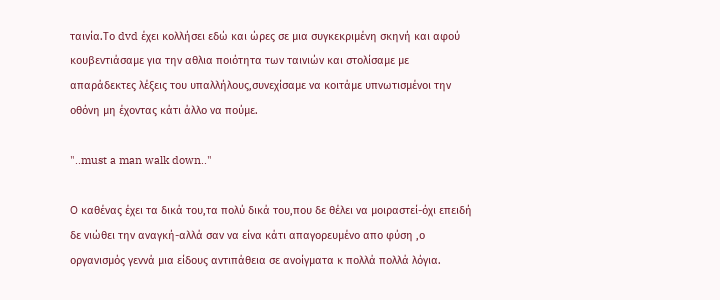ταινία.Το dvd έχει κολλήσει εδώ και ώρες σε μια συγκεκριμένη σκηνή και αφού κουβεντιάσαμε για την αθλια ποιότητα των ταινιών και στολίσαμε με απαράδεκτες λέξεις του υπαλλήλους,συνεχίσαμε να κοιτάμε υπνωτισμένοι την οθόνη μη έχοντας κάτι άλλο να πούμε.

"..must a man walk down.."

O καθένας έχει τα δικά του,τα πολύ δικά του,που δε θέλει να μοιραστεί-όχι επειδή δε νιώθει την αναγκή-αλλά σαν να είνα κάτι απαγορευμένο απο φύση ,ο οργανισμός γεννά μια είδους αντιπάθεια σε ανοίγματα κ πολλά πολλά λόγια.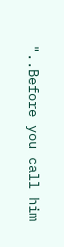"..Before you call him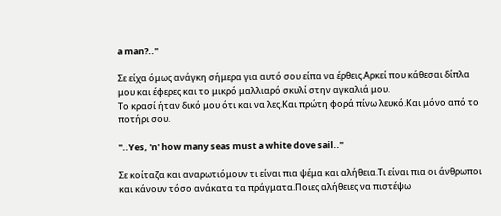a man?.."

Σε είχα όμως ανάγκη σήμερα για αυτό σου είπα να έρθεις.Αρκεί που κάθεσαι δίπλα μου και έφερες και το μικρό μαλλιαρό σκυλί στην αγκαλιά μου.
Το κρασί ήταν δικό μου ότι και να λες.Και πρώτη φορά πίνω λευκό.Και μόνο από το ποτήρι σου.

"..Yes, 'n' how many seas must a white dove sail.."

Σε κοίταζα και αναρωτιόμουν τι είναι πια ψέμα και αλήθεια.Τι είναι πια οι άνθρωποι και κάνουν τόσο ανάκατα τα πράγματα.Ποιες αλήθειες να πιστέψω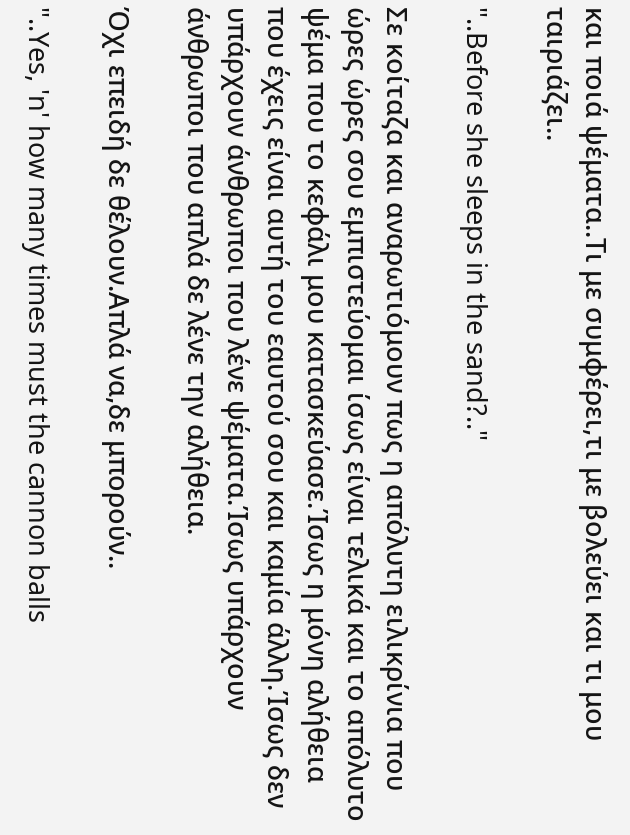και ποιά ψέματα..Τι με συμφέρει,τι με βολεύει και τι μου ταιριάζει..

"..Before she sleeps in the sand?.."

Σε κοίταζα και αναρωτιόμουν πως η απόλυτη ειλικρίνια που ώρες ώρες σου εμπιστεύομαι ίσως είναι τελικά και το απόλυτο ψέμα που το κεφάλι μου κατασκεύασε.Ίσως η μόνη αλήθεια που έχεις είναι αυτή του εαυτού σου και καμία άλλη.Ίσως δεν υπάρχουν άνθρωποι που λένε ψέματα.Ίσως υπάρχουν άνθρωποι που απλά δε λένε την αλήθεια.

Όχι επειδή δε θέλουν.Απλά να,δε μπορούν..

"..Yes, 'n' how many times must the cannon balls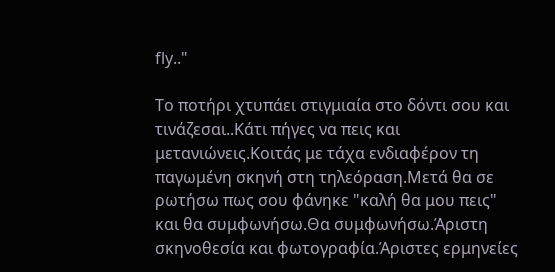fly.."

Το ποτήρι χτυπάει στιγμιαία στο δόντι σου και τινάζεσαι..Κάτι πήγες να πεις και μετανιώνεις.Κοιτάς με τάχα ενδιαφέρον τη παγωμένη σκηνή στη τηλεόραση.Μετά θα σε ρωτήσω πως σου φάνηκε "καλή θα μου πεις" και θα συμφωνήσω.Θα συμφωνήσω.Άριστη σκηνοθεσία και φωτογραφία.Άριστες ερμηνείες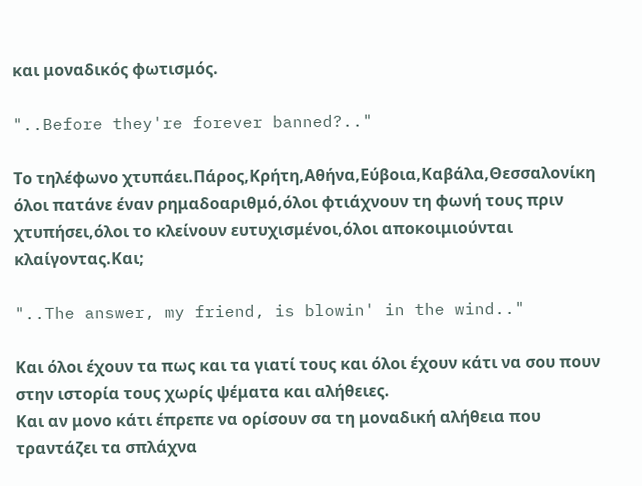και μοναδικός φωτισμός.

"..Before they're forever banned?.."

Το τηλέφωνο χτυπάει.Πάρος,Κρήτη,Αθήνα,Εύβοια,Καβάλα,Θεσσαλονίκη όλοι πατάνε έναν ρημαδοαριθμό,όλοι φτιάχνουν τη φωνή τους πριν χτυπήσει,όλοι το κλείνουν ευτυχισμένοι,όλοι αποκοιμιούνται κλαίγοντας.Και;

"..The answer, my friend, is blowin' in the wind.."

Και όλοι έχουν τα πως και τα γιατί τους και όλοι έχουν κάτι να σου πουν στην ιστορία τους χωρίς ψέματα και αλήθειες.
Και αν μονο κάτι έπρεπε να ορίσουν σα τη μοναδική αλήθεια που τραντάζει τα σπλάχνα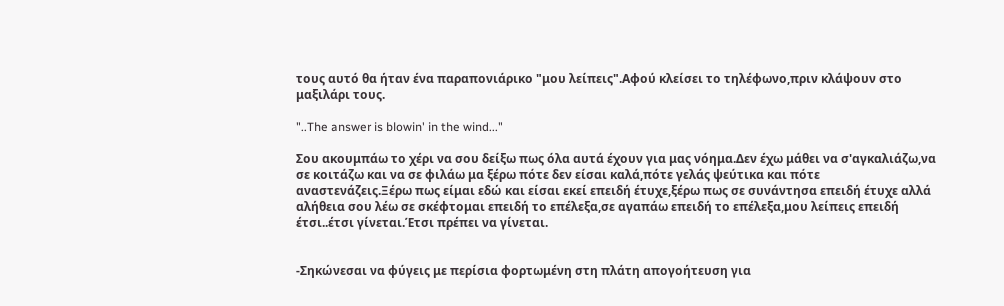τους αυτό θα ήταν ένα παραπονιάρικο "μου λείπεις".Αφού κλείσει το τηλέφωνο,πριν κλάψουν στο μαξιλάρι τους.

"..The answer is blowin' in the wind..."

Σου ακουμπάω το χέρι να σου δείξω πως όλα αυτά έχουν για μας νόημα.Δεν έχω μάθει να σ'αγκαλιάζω,να σε κοιτάζω και να σε φιλάω μα ξέρω πότε δεν είσαι καλά,πότε γελάς ψεύτικα και πότε αναστενάζεις.Ξέρω πως είμαι εδώ και είσαι εκεί επειδή έτυχε,ξέρω πως σε συνάντησα επειδή έτυχε αλλά αλήθεια σου λέω σε σκέφτομαι επειδή το επέλεξα,σε αγαπάω επειδή το επέλεξα,μου λείπεις επειδή έτσι..έτσι γίνεται.Έτσι πρέπει να γίνεται.


-Σηκώνεσαι να φύγεις με περίσια φορτωμένη στη πλάτη απογοήτευση για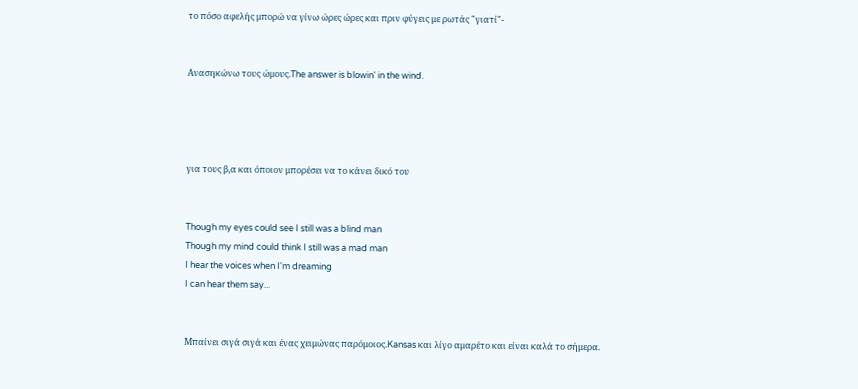το πόσο αφελής μπορώ να γίνω ώρες ώρες και πριν φύγεις με ρωτάς "γιατί"-


Ανασηκώνω τους ώμους.The answer is blowin' in the wind.




για τους β,α και όποιον μπορέσει να το κάνει δικό του


Though my eyes could see I still was a blind man
Though my mind could think I still was a mad man
I hear the voices when I'm dreaming
I can hear them say...


Μπαίνει σιγά σιγά και ένας χειμώνας παρόμοιος.Kansas και λίγο αμαρέτο και είναι καλά το σήμερα.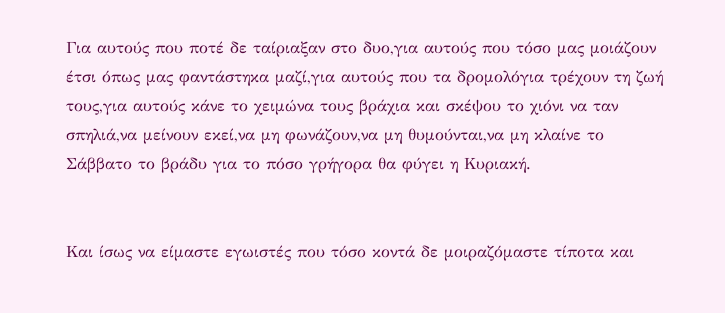Για αυτούς που ποτέ δε ταίριαξαν στο δυο,για αυτούς που τόσο μας μοιάζουν έτσι όπως μας φαντάστηκα μαζί,για αυτούς που τα δρομολόγια τρέχουν τη ζωή τους,για αυτούς κάνε το χειμώνα τους βράχια και σκέψου το χιόνι να ταν σπηλιά,να μείνουν εκεί,να μη φωνάζουν,να μη θυμούνται,να μη κλαίνε το Σάββατο το βράδυ για το πόσο γρήγορα θα φύγει η Κυριακή.


Και ίσως να είμαστε εγωιστές που τόσο κοντά δε μοιραζόμαστε τίποτα και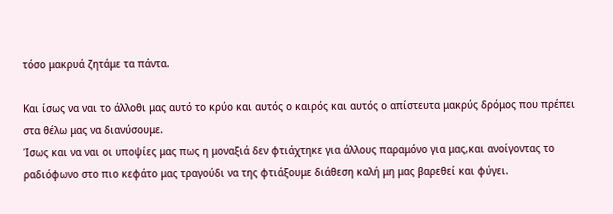τόσο μακρυά ζητάμε τα πάντα.

Και ίσως να ναι το άλλοθι μας αυτό το κρύο και αυτός ο καιρός και αυτός ο απίστευτα μακρύς δρόμος που πρέπει στα θέλω μας να διανύσουμε.
Ίσως και να ναι οι υποψίες μας πως η μοναξιά δεν φτιάχτηκε για άλλους παραμόνο για μας,και ανοίγοντας το ραδιόφωνο στο πιο κεφάτο μας τραγούδι να της φτιάξουμε διάθεση καλή μη μας βαρεθεί και φύγει.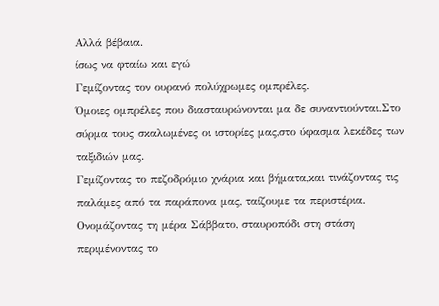Αλλά βέβαια.
ίσως να φταίω και εγώ
Γεμίζοντας τον ουρανό πολύχρωμες ομπρέλες.
Όμοιες ομπρέλες που διασταυρώνονται μα δε συναντιούνται.Στο σύρμα τους σκαλωμένες οι ιστορίες μας,στο ύφασμα λεκέδες των ταξιδιών μας.
Γεμίζοντας το πεζοδρόμιο χνάρια και βήματα,και τινάζοντας τις παλάμες από τα παράπονα μας, ταίζουμε τα περιστέρια.
Ονομάζοντας τη μέρα Σάββατο, σταυροπόδι στη στάση περιμένοντας το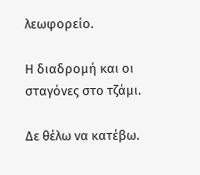λεωφορείο.

Η διαδρομή και οι σταγόνες στο τζάμι.

Δε θέλω να κατέβω.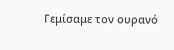Γεμίσαμε τον ουρανό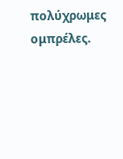πολύχρωμες ομπρέλες.